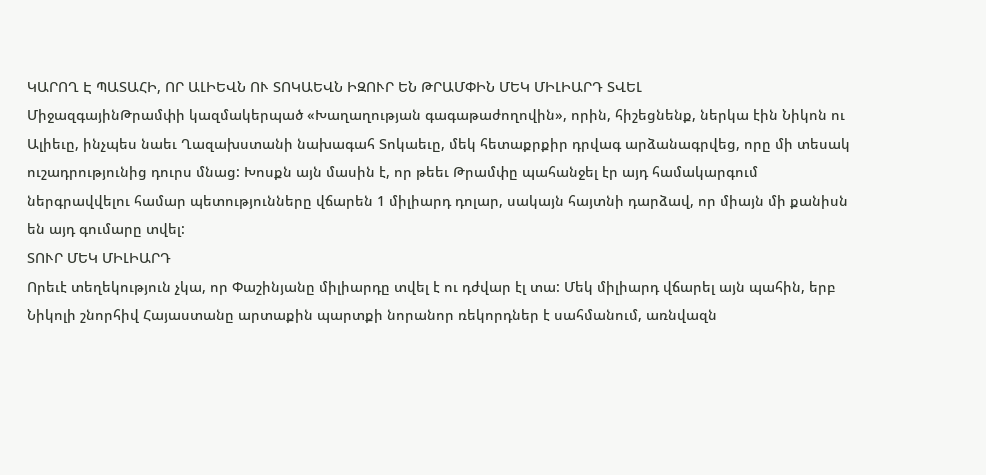ԿԱՐՈՂ Է ՊԱՏԱՀԻ, ՈՐ ԱԼԻԵՎՆ ՈՒ ՏՈԿԱԵՎՆ ԻԶՈՒՐ ԵՆ ԹՐԱՄՓԻՆ ՄԵԿ ՄԻԼԻԱՐԴ ՏՎԵԼ
ՄիջազգայինԹրամփի կազմակերպած «Խաղաղության գագաթաժողովին», որին, հիշեցնենք, ներկա էին Նիկոն ու Ալիեւը, ինչպես նաեւ Ղազախստանի նախագահ Տոկաեւը, մեկ հետաքրքիր դրվագ արձանագրվեց, որը մի տեսակ ուշադրությունից դուրս մնաց: Խոսքն այն մասին է, որ թեեւ Թրամփը պահանջել էր այդ համակարգում ներգրավվելու համար պետությունները վճարեն 1 միլիարդ դոլար, սակայն հայտնի դարձավ, որ միայն մի քանիսն են այդ գումարը տվել:
ՏՈՒՐ ՄԵԿ ՄԻԼԻԱՐԴ
Որեւէ տեղեկություն չկա, որ Փաշինյանը միլիարդը տվել է ու դժվար էլ տա: Մեկ միլիարդ վճարել այն պահին, երբ Նիկոլի շնորհիվ Հայաստանը արտաքին պարտքի նորանոր ռեկորդներ է սահմանում, առնվազն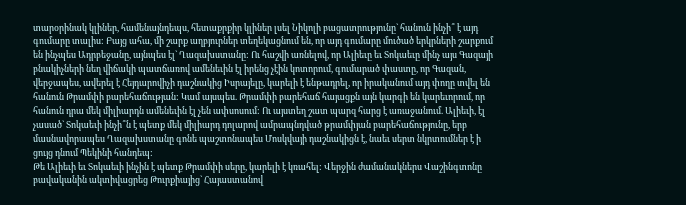տարօրինակ կլիներ, համենայնդեպս, հետաքրքիր կլիներ լսել Նիկոլի բացատրությունը` հանուն ինչի՞ է այդ գումարը տալիս: Բայց ահա, մի շարք աղբյուրներ տեղեկացնում են, որ այդ գումարը մուծած երկրների շարքում են ինչպես Ադրբեջանը, այնպես էլ` Ղազախստանը: Ու հաշվի առնելով, որ Ալիեւը եւ Տոկաեւը մինչ այս Գազայի բնակիչների նեղ վիճակի պատճառով ամենեւին էլ իրենց չէին կոտորում, գումարած փաստը, որ Գազան, վերջապես, ավերել է Հեյդարովիչի դաշնակից Իսրայելը, կարելի է ենթադրել, որ իրականում այդ փողը տվել են հանուն Թրամփի բարեհաճության: Կամ այսպես. Թրամփի բարեհաճ հայացքն այն կարգի են կարեւորում, որ հանուն դրա մեկ միլիարդն ամենեւին էլ չեն ափսոսում: Ու այստեղ շատ պարզ հարց է առաջանում. Ալիեւի, էլ չասած` Տոկաեւի ինչի՞ն է պետք մեկ միլիարդ դոլարով ամրապնդված թրամփյան բարեհաճությունը, երբ մասնավորապես Ղազախստանը գոնե պաշտոնապես Մոսկվայի դաշնակիցն է, նաեւ սերտ նկրտումներ է ի ցույց դնում Պեկինի հանդեպ:
Թե Ալիեւի եւ Տոկաեւի ինչին է պետք Թրամփի սերը, կարելի է կռահել: Վերջին ժամանակներս Վաշինգտոնը բավականին ակտիվացրեց Թուրքիայից` Հայաստանով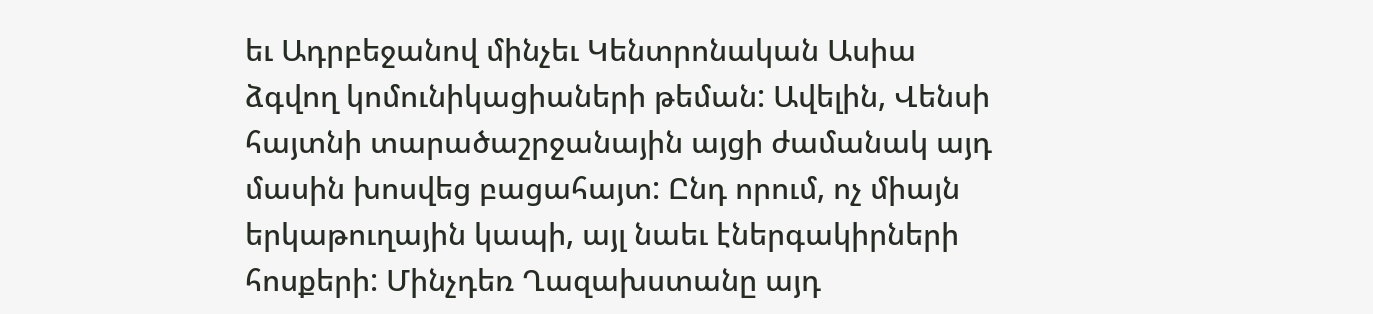եւ Ադրբեջանով մինչեւ Կենտրոնական Ասիա ձգվող կոմունիկացիաների թեման: Ավելին, Վենսի հայտնի տարածաշրջանային այցի ժամանակ այդ մասին խոսվեց բացահայտ: Ընդ որում, ոչ միայն երկաթուղային կապի, այլ նաեւ էներգակիրների հոսքերի: Մինչդեռ Ղազախստանը այդ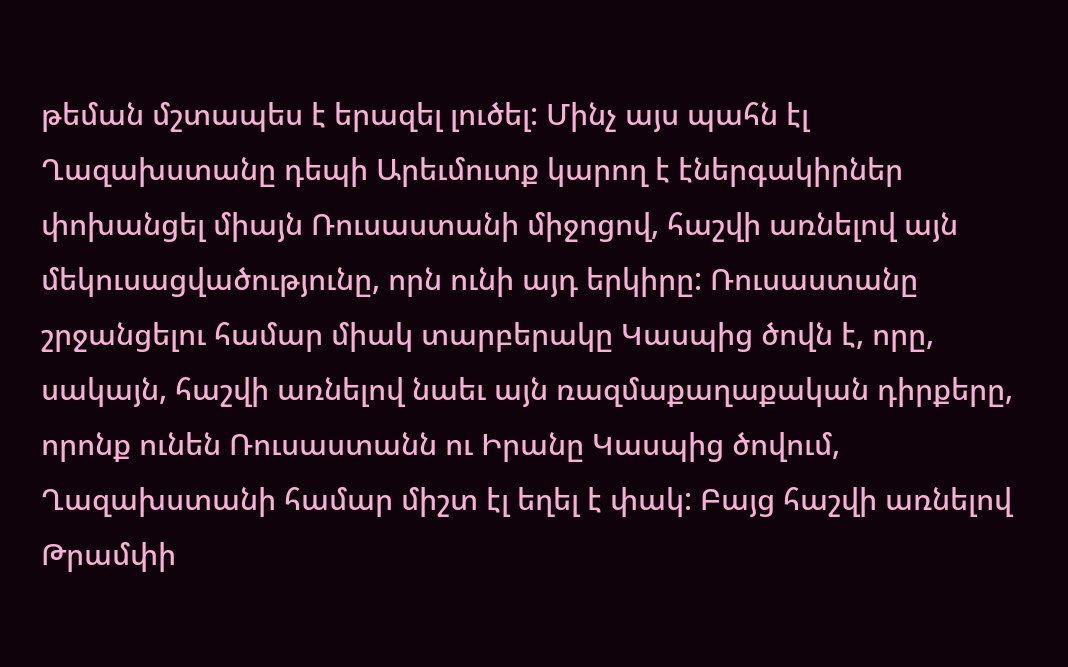թեման մշտապես է երազել լուծել: Մինչ այս պահն էլ Ղազախստանը դեպի Արեւմուտք կարող է էներգակիրներ փոխանցել միայն Ռուսաստանի միջոցով, հաշվի առնելով այն մեկուսացվածությունը, որն ունի այդ երկիրը: Ռուսաստանը շրջանցելու համար միակ տարբերակը Կասպից ծովն է, որը, սակայն, հաշվի առնելով նաեւ այն ռազմաքաղաքական դիրքերը, որոնք ունեն Ռուսաստանն ու Իրանը Կասպից ծովում, Ղազախստանի համար միշտ էլ եղել է փակ: Բայց հաշվի առնելով Թրամփի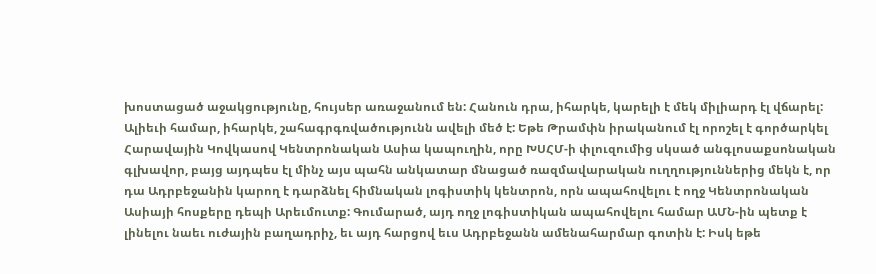խոստացած աջակցությունը, հույսեր առաջանում են: Հանուն դրա, իհարկե, կարելի է մեկ միլիարդ էլ վճարել:
Ալիեւի համար, իհարկե, շահագրգռվածությունն ավելի մեծ է: Եթե Թրամփն իրականում էլ որոշել է գործարկել Հարավային Կովկասով Կենտրոնական Ասիա կապուղին, որը ԽՍՀՄ-ի փլուզումից սկսած անգլոսաքսոնական գլխավոր, բայց այդպես էլ մինչ այս պահն անկատար մնացած ռազմավարական ուղղություններից մեկն է, որ դա Ադրբեջանին կարող է դարձնել հիմնական լոգիստիկ կենտրոն, որն ապահովելու է ողջ Կենտրոնական Ասիայի հոսքերը դեպի Արեւմուտք: Գումարած, այդ ողջ լոգիստիկան ապահովելու համար ԱՄՆ-ին պետք է լինելու նաեւ ուժային բաղադրիչ, եւ այդ հարցով եւս Ադրբեջանն ամենահարմար գոտին է: Իսկ եթե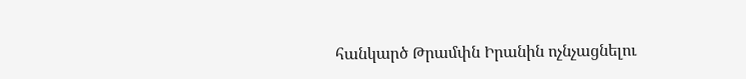հանկարծ Թրամփն Իրանին ոչնչացնելու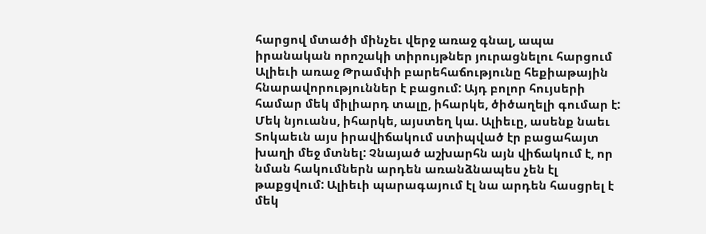հարցով մտածի մինչեւ վերջ առաջ գնալ, ապա իրանական որոշակի տիրույթներ յուրացնելու հարցում Ալիեւի առաջ Թրամփի բարեհաճությունը հեքիաթային հնարավորություններ է բացում: Այդ բոլոր հույսերի համար մեկ միլիարդ տալը, իհարկե, ծիծաղելի գումար է:
Մեկ նյուանս, իհարկե, այստեղ կա. Ալիեւը, ասենք նաեւ Տոկաեւն այս իրավիճակում ստիպված էր բացահայտ խաղի մեջ մտնել: Չնայած աշխարհն այն վիճակում է, որ նման հակումներն արդեն առանձնապես չեն էլ թաքցվում: Ալիեւի պարագայում էլ նա արդեն հասցրել է մեկ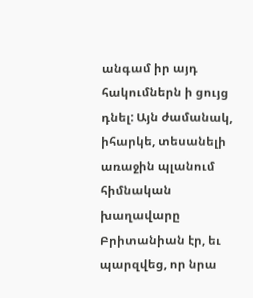անգամ իր այդ հակումներն ի ցույց դնել: Այն ժամանակ, իհարկե, տեսանելի առաջին պլանում հիմնական խաղավարը Բրիտանիան էր, եւ պարզվեց, որ նրա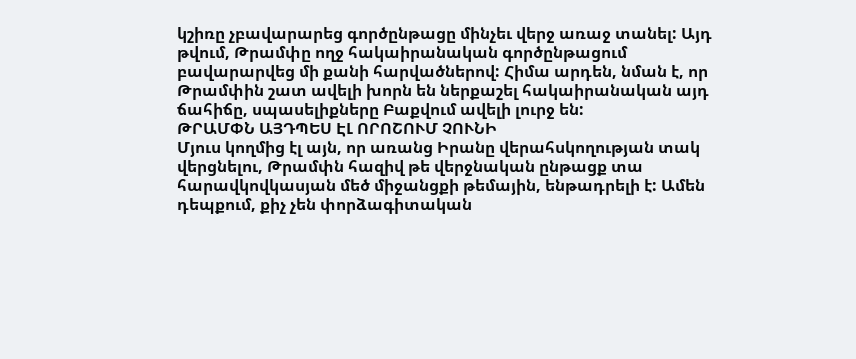կշիռը չբավարարեց գործընթացը մինչեւ վերջ առաջ տանել: Այդ թվում, Թրամփը ողջ հակաիրանական գործընթացում բավարարվեց մի քանի հարվածներով: Հիմա արդեն, նման է, որ Թրամփին շատ ավելի խորն են ներքաշել հակաիրանական այդ ճահիճը, սպասելիքները Բաքվում ավելի լուրջ են:
ԹՐԱՄՓՆ ԱՅԴՊԵՍ ԷԼ ՈՐՈՇՈՒՄ ՉՈՒՆԻ
Մյուս կողմից էլ այն, որ առանց Իրանը վերահսկողության տակ վերցնելու, Թրամփն հազիվ թե վերջնական ընթացք տա հարավկովկասյան մեծ միջանցքի թեմային, ենթադրելի է: Ամեն դեպքում, քիչ չեն փորձագիտական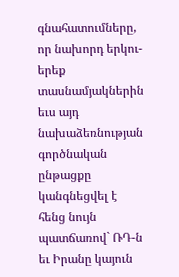գնահատումները, որ նախորդ երկու-երեք տասնամյակներին եւս այդ նախաձեռնության գործնական ընթացքը կանգնեցվել է հենց նույն պատճառով` ՌԴ-ն եւ Իրանը կայուն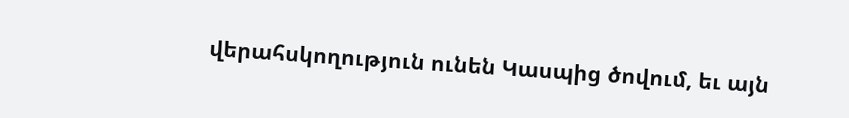վերահսկողություն ունեն Կասպից ծովում, եւ այն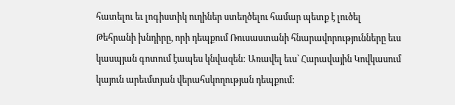հատելու եւ լոգիստիկ ուղիներ ստեղծելու համար պետք է լուծել Թեհրանի խնդիրը, որի դեպքում Ռուսաստանի հնարավորությունները եւս կասպյան գոտում էապես կնվազեն: Առավել եւս` Հարավային Կովկասում կայուն արեւմտյան վերահսկողության դեպքում: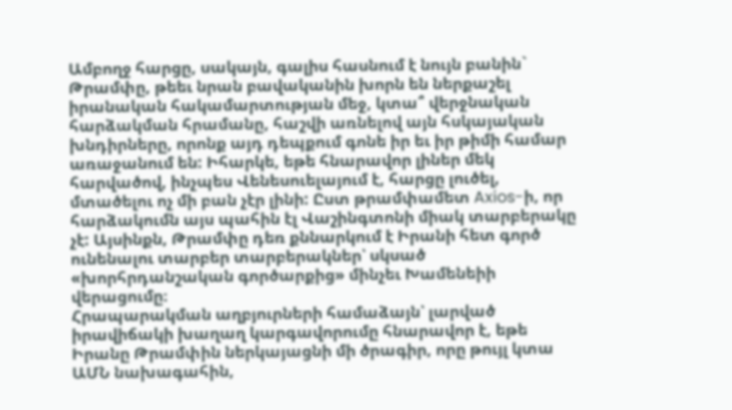Ամբողջ հարցը, սակայն, գալիս հասնում է նույն բանին` Թրամփը, թեեւ նրան բավականին խորն են ներքաշել իրանական հակամարտության մեջ, կտա՞ վերջնական հարձակման հրամանը, հաշվի առնելով այն հսկայական խնդիրները, որոնք այդ դեպքում գոնե իր եւ իր թիմի համար առաջանում են: Իհարկե, եթե հնարավոր լիներ մեկ հարվածով, ինչպես Վենեսուելայում է, հարցը լուծել, մտածելու ոչ մի բան չէր լինի: Ըստ թրամփամետ Axios-ի, որ հարձակումն այս պահին էլ Վաշինգտոնի միակ տարբերակը չէ: Այսինքն, Թրամփը դեռ քննարկում է Իրանի հետ գործ ունենալու տարբեր տարբերակներ՝ սկսած «խորհրդանշական գործարքից» մինչեւ Խամենեիի վերացումը։
Հրապարակման աղբյուրների համաձայն՝ լարված իրավիճակի խաղաղ կարգավորումը հնարավոր է, եթե Իրանը Թրամփին ներկայացնի մի ծրագիր, որը թույլ կտա ԱՄՆ նախագահին,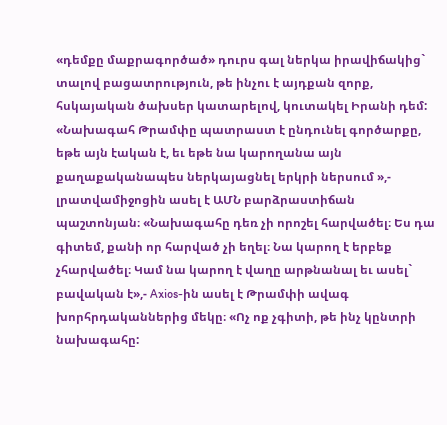«դեմքը մաքրագործած» դուրս գալ ներկա իրավիճակից` տալով բացատրություն, թե ինչու է այդքան զորք, հսկայական ծախսեր կատարելով, կուտակել Իրանի դեմ: «Նախագահ Թրամփը պատրաստ է ընդունել գործարքը, եթե այն էական է, եւ եթե նա կարողանա այն քաղաքականապես ներկայացնել երկրի ներսում »,- լրատվամիջոցին ասել է ԱՄՆ բարձրաստիճան պաշտոնյան։ «Նախագահը դեռ չի որոշել հարվածել։ Ես դա գիտեմ, քանի որ հարված չի եղել։ Նա կարող է երբեք չհարվածել։ Կամ նա կարող է վաղը արթնանալ եւ ասել` բավական է»,- Axios-ին ասել է Թրամփի ավագ խորհրդականներից մեկը։ «Ոչ ոք չգիտի, թե ինչ կընտրի նախագահը: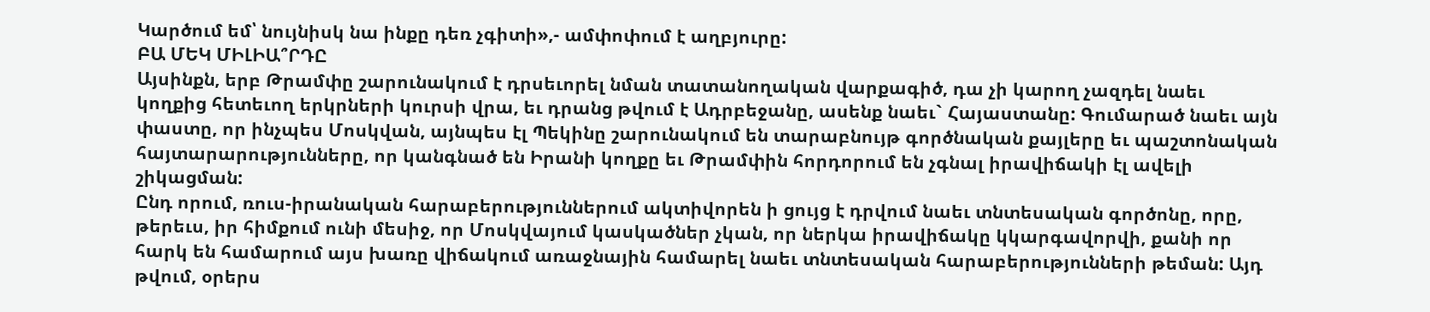Կարծում եմ՝ նույնիսկ նա ինքը դեռ չգիտի»,- ամփոփում է աղբյուրը:
ԲԱ ՄԵԿ ՄԻԼԻԱ՞ՐԴԸ
Այսինքն, երբ Թրամփը շարունակում է դրսեւորել նման տատանողական վարքագիծ, դա չի կարող չազդել նաեւ կողքից հետեւող երկրների կուրսի վրա, եւ դրանց թվում է Ադրբեջանը, ասենք նաեւ` Հայաստանը: Գումարած նաեւ այն փաստը, որ ինչպես Մոսկվան, այնպես էլ Պեկինը շարունակում են տարաբնույթ գործնական քայլերը եւ պաշտոնական հայտարարությունները, որ կանգնած են Իրանի կողքը եւ Թրամփին հորդորում են չգնալ իրավիճակի էլ ավելի շիկացման:
Ընդ որում, ռուս-իրանական հարաբերություններում ակտիվորեն ի ցույց է դրվում նաեւ տնտեսական գործոնը, որը, թերեւս, իր հիմքում ունի մեսիջ, որ Մոսկվայում կասկածներ չկան, որ ներկա իրավիճակը կկարգավորվի, քանի որ հարկ են համարում այս խառը վիճակում առաջնային համարել նաեւ տնտեսական հարաբերությունների թեման: Այդ թվում, օրերս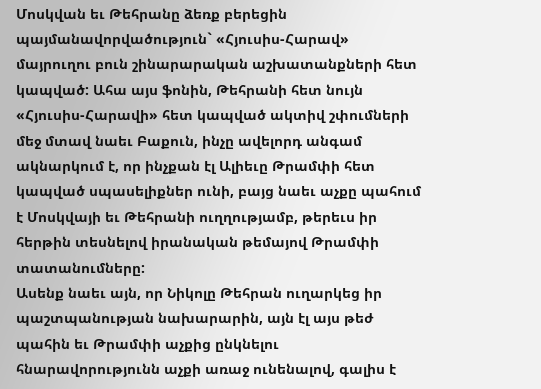Մոսկվան եւ Թեհրանը ձեռք բերեցին պայմանավորվածություն` «Հյուսիս-Հարավ» մայրուղու բուն շինարարական աշխատանքների հետ կապված: Ահա այս ֆոնին, Թեհրանի հետ նույն «Հյուսիս-Հարավի» հետ կապված ակտիվ շփումների մեջ մտավ նաեւ Բաքուն, ինչը ավելորդ անգամ ակնարկում է, որ ինչքան էլ Ալիեւը Թրամփի հետ կապված սպասելիքներ ունի, բայց նաեւ աչքը պահում է Մոսկվայի եւ Թեհրանի ուղղությամբ, թերեւս իր հերթին տեսնելով իրանական թեմայով Թրամփի տատանումները:
Ասենք նաեւ այն, որ Նիկոլը Թեհրան ուղարկեց իր պաշտպանության նախարարին, այն էլ այս թեժ պահին եւ Թրամփի աչքից ընկնելու հնարավորությունն աչքի առաջ ունենալով, գալիս է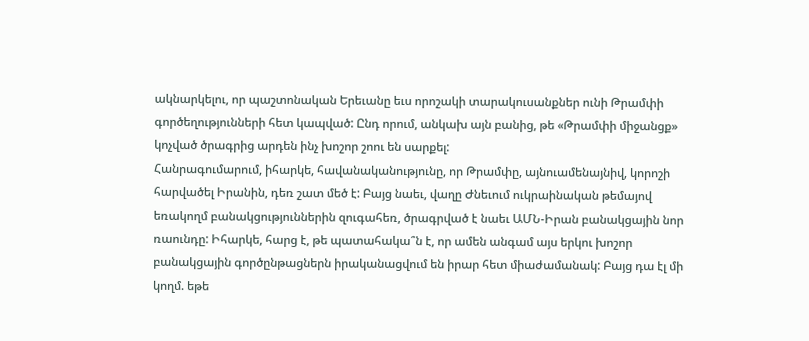ակնարկելու, որ պաշտոնական Երեւանը եւս որոշակի տարակուսանքներ ունի Թրամփի գործեղությունների հետ կապված: Ընդ որում, անկախ այն բանից, թե «Թրամփի միջանցք» կոչված ծրագրից արդեն ինչ խոշոր շոու են սարքել:
Հանրագումարում, իհարկե, հավանականությունը, որ Թրամփը, այնուամենայնիվ, կորոշի հարվածել Իրանին, դեռ շատ մեծ է: Բայց նաեւ, վաղը Ժնեւում ուկրաինական թեմայով եռակողմ բանակցություններին զուգահեռ, ծրագրված է նաեւ ԱՄՆ-Իրան բանակցային նոր ռաունդը: Իհարկե, հարց է, թե պատահակա՞ն է, որ ամեն անգամ այս երկու խոշոր բանակցային գործընթացներն իրականացվում են իրար հետ միաժամանակ: Բայց դա էլ մի կողմ. եթե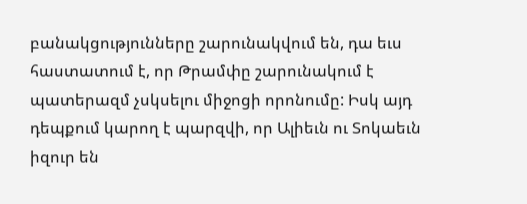բանակցությունները շարունակվում են, դա եւս հաստատում է, որ Թրամփը շարունակում է պատերազմ չսկսելու միջոցի որոնումը: Իսկ այդ դեպքում կարող է պարզվի, որ Ալիեւն ու Տոկաեւն իզուր են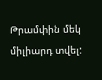Թրամփին մեկ միլիարդ տվել: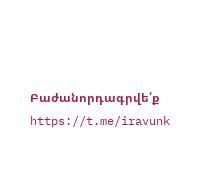Բաժանորդագրվե՛ք https://t.me/iravunk